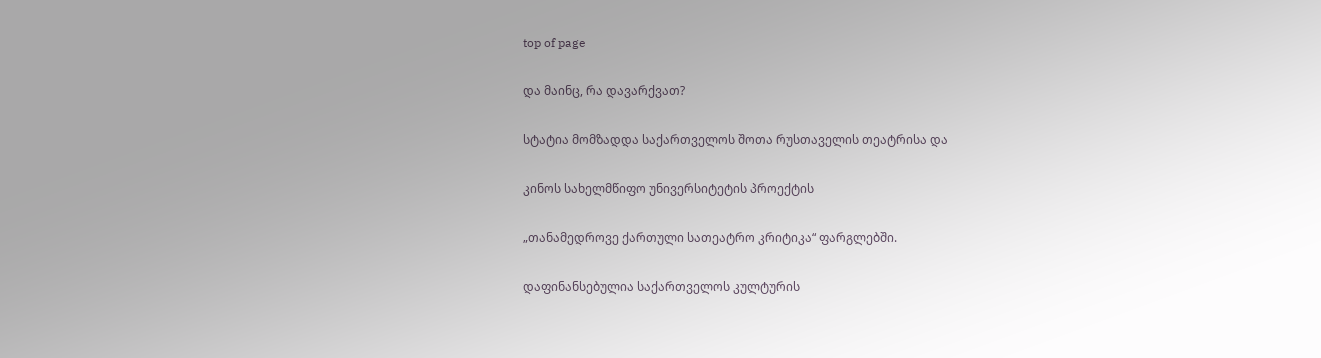top of page

და მაინც, რა დავარქვათ?

სტატია მომზადდა საქართველოს შოთა რუსთაველის თეატრისა და

კინოს სახელმწიფო უნივერსიტეტის პროექტის

„თანამედროვე ქართული სათეატრო კრიტიკა“ ფარგლებში.

დაფინანსებულია საქართველოს კულტურის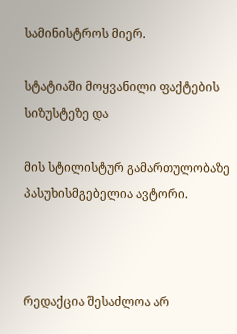სამინისტროს მიერ.

სტატიაში მოყვანილი ფაქტების სიზუსტეზე და

მის სტილისტურ გამართულობაზე პასუხისმგებელია ავტორი.



რედაქცია შესაძლოა არ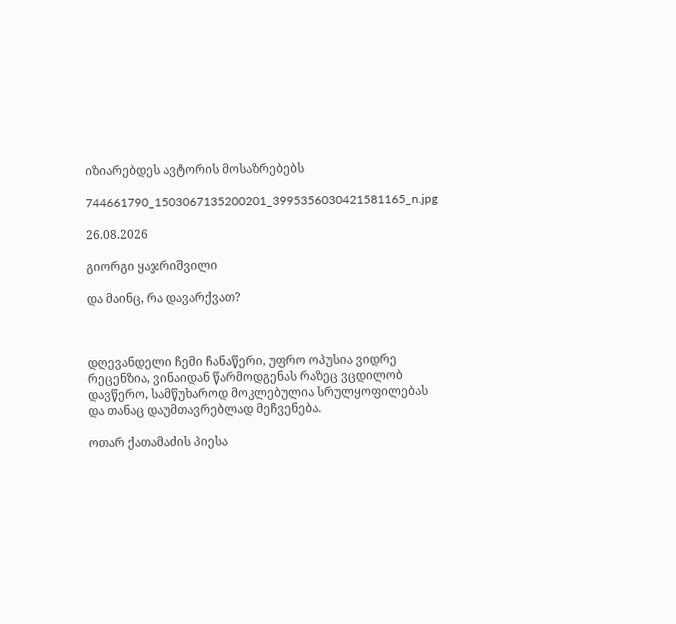იზიარებდეს ავტორის მოსაზრებებს

744661790_1503067135200201_3995356030421581165_n.jpg

26.08.2026

გიორგი ყაჯრიშვილი

და მაინც, რა დავარქვათ?



დღევანდელი ჩემი ჩანაწერი, უფრო ოპუსია ვიდრე რეცენზია, ვინაიდან წარმოდგენას რაზეც ვცდილობ დავწერო, სამწუხაროდ მოკლებულია სრულყოფილებას და თანაც დაუმთავრებლად მეჩვენება.

ოთარ ქათამაძის პიესა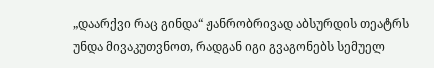„დაარქვი რაც გინდა“ ჟანრობრივად აბსურდის თეატრს უნდა მივაკუთვნოთ, რადგან იგი გვაგონებს სემუელ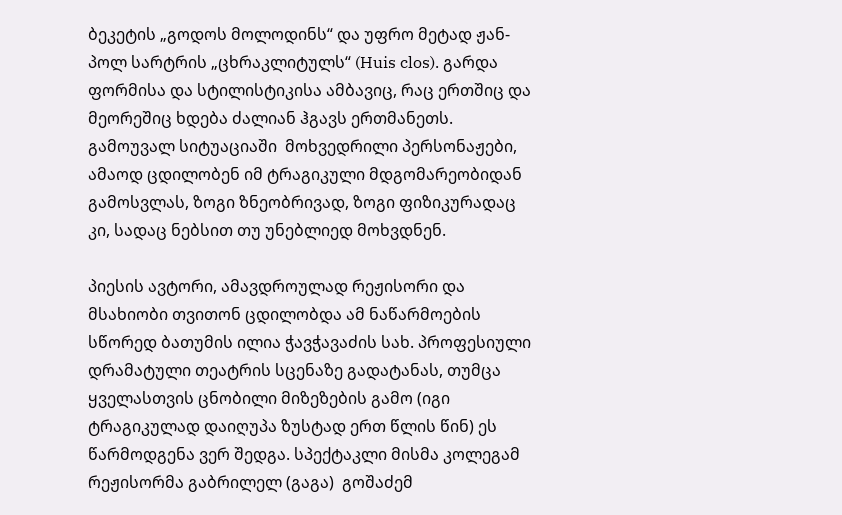ბეკეტის „გოდოს მოლოდინს“ და უფრო მეტად ჟან-პოლ სარტრის „ცხრაკლიტულს“ (Huis clos). გარდა ფორმისა და სტილისტიკისა ამბავიც, რაც ერთშიც და მეორეშიც ხდება ძალიან ჰგავს ერთმანეთს. გამოუვალ სიტუაციაში  მოხვედრილი პერსონაჟები, ამაოდ ცდილობენ იმ ტრაგიკული მდგომარეობიდან გამოსვლას, ზოგი ზნეობრივად, ზოგი ფიზიკურადაც კი, სადაც ნებსით თუ უნებლიედ მოხვდნენ.

პიესის ავტორი, ამავდროულად რეჟისორი და მსახიობი თვითონ ცდილობდა ამ ნაწარმოების სწორედ ბათუმის ილია ჭავჭავაძის სახ. პროფესიული დრამატული თეატრის სცენაზე გადატანას, თუმცა ყველასთვის ცნობილი მიზეზების გამო (იგი ტრაგიკულად დაიღუპა ზუსტად ერთ წლის წინ) ეს წარმოდგენა ვერ შედგა. სპექტაკლი მისმა კოლეგამ რეჟისორმა გაბრილელ (გაგა)  გოშაძემ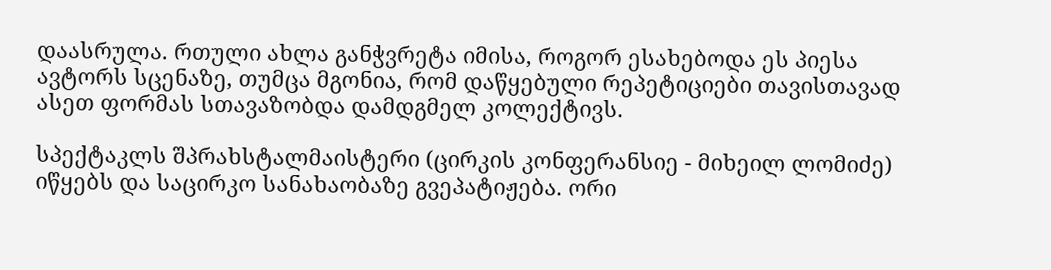დაასრულა. რთული ახლა განჭვრეტა იმისა, როგორ ესახებოდა ეს პიესა ავტორს სცენაზე, თუმცა მგონია, რომ დაწყებული რეპეტიციები თავისთავად ასეთ ფორმას სთავაზობდა დამდგმელ კოლექტივს.

სპექტაკლს შპრახსტალმაისტერი (ცირკის კონფერანსიე - მიხეილ ლომიძე) იწყებს და საცირკო სანახაობაზე გვეპატიჟება. ორი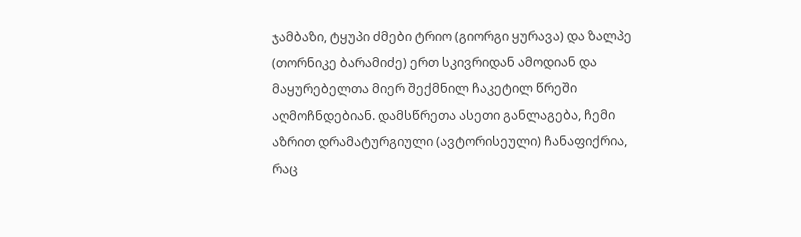ჯამბაზი, ტყუპი ძმები ტრიო (გიორგი ყურავა) და ზალპე (თორნიკე ბარამიძე) ერთ სკივრიდან ამოდიან და მაყურებელთა მიერ შექმნილ ჩაკეტილ წრეში აღმოჩნდებიან. დამსწრეთა ასეთი განლაგება, ჩემი აზრით დრამატურგიული (ავტორისეული) ჩანაფიქრია, რაც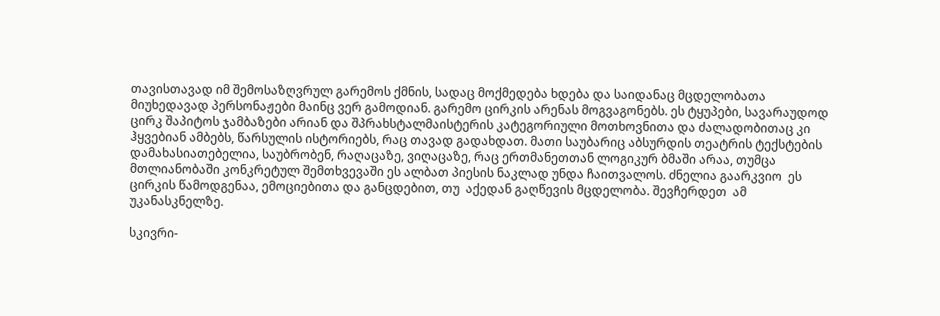თავისთავად იმ შემოსაზღვრულ გარემოს ქმნის, სადაც მოქმედება ხდება და საიდანაც მცდელობათა მიუხედავად პერსონაჟები მაინც ვერ გამოდიან. გარემო ცირკის არენას მოგვაგონებს. ეს ტყუპები, სავარაუდოდ ცირკ შაპიტოს ჯამბაზები არიან და შპრახსტალმაისტერის კატეგორიული მოთხოვნითა და ძალადობითაც კი ჰყვებიან ამბებს, წარსულის ისტორიებს, რაც თავად გადახდათ. მათი საუბარიც აბსურდის თეატრის ტექსტების დამახასიათებელია, საუბრობენ, რაღაცაზე, ვიღაცაზე, რაც ერთმანეთთან ლოგიკურ ბმაში არაა, თუმცა მთლიანობაში კონკრეტულ შემთხვევაში ეს ალბათ პიესის ნაკლად უნდა ჩაითვალოს. ძნელია გაარკვიო  ეს ცირკის წამოდგენაა, ემოციებითა და განცდებით, თუ  აქედან გაღწევის მცდელობა. შევჩერდეთ  ამ უკანასკნელზე.

სკივრი-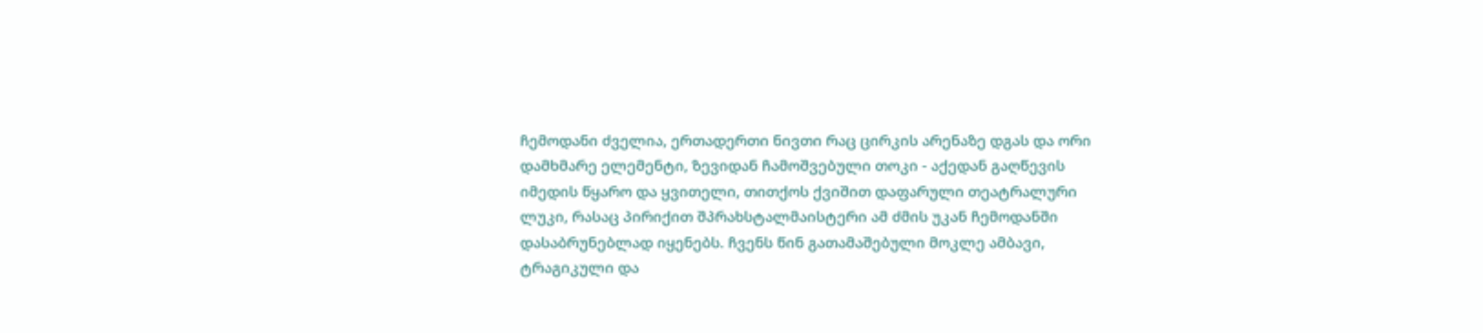ჩემოდანი ძველია, ერთადერთი ნივთი რაც ცირკის არენაზე დგას და ორი დამხმარე ელემენტი, ზევიდან ჩამოშვებული თოკი - აქედან გაღწევის იმედის წყარო და ყვითელი, თითქოს ქვიშით დაფარული თეატრალური ლუკი, რასაც პირიქით შპრახსტალმაისტერი ამ ძმის უკან ჩემოდანში დასაბრუნებლად იყენებს. ჩვენს წინ გათამაშებული მოკლე ამბავი, ტრაგიკული და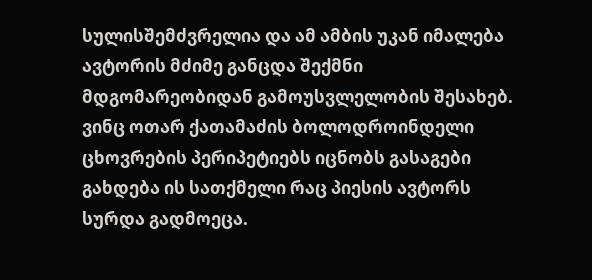სულისშემძვრელია და ამ ამბის უკან იმალება ავტორის მძიმე განცდა შექმნი მდგომარეობიდან გამოუსვლელობის შესახებ. ვინც ოთარ ქათამაძის ბოლოდროინდელი ცხოვრების პერიპეტიებს იცნობს გასაგები გახდება ის სათქმელი რაც პიესის ავტორს სურდა გადმოეცა.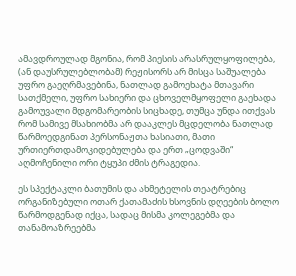ამავდროულად მგონია, რომ პიესის არასრულყოფილება, (ან დაუსრულებლობამ) რეჟისორს არ მისცა საშუალება უფრო გაეღრმავებინა, ნათლად გამოეხატა მთავარი სათქმელი, უფრო სახიერი და ცხოველმყოფელი გაეხადა გამოუვალი მდგომარეობის სიცხადე, თუმცა უნდა ითქვას რომ სამივე მსახიობმა არ დააკლეს მცდელობა ნათლად წარმოედგინათ პერსონაჟთა ხასიათი, მათი ურთიერთდამოკიდებულება და ერთ „ცოდვაში“ აღმოჩენილი ორი ტყუპი ძმის ტრაგედია.

ეს სპექტაკლი ბათუმის და ახმეტელის თეატრებიც ორგანიზებული ოთარ ქათამაძის ხსოვნის დღეების ბოლო წარმოდგენად იქცა, სადაც მისმა კოლეგებმა და თანამოაზრეებმა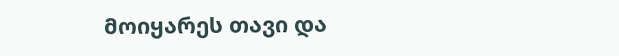მოიყარეს თავი და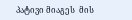პატივი მიაგეს  მის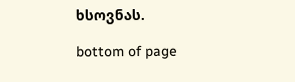ხსოვნას.

bottom of page